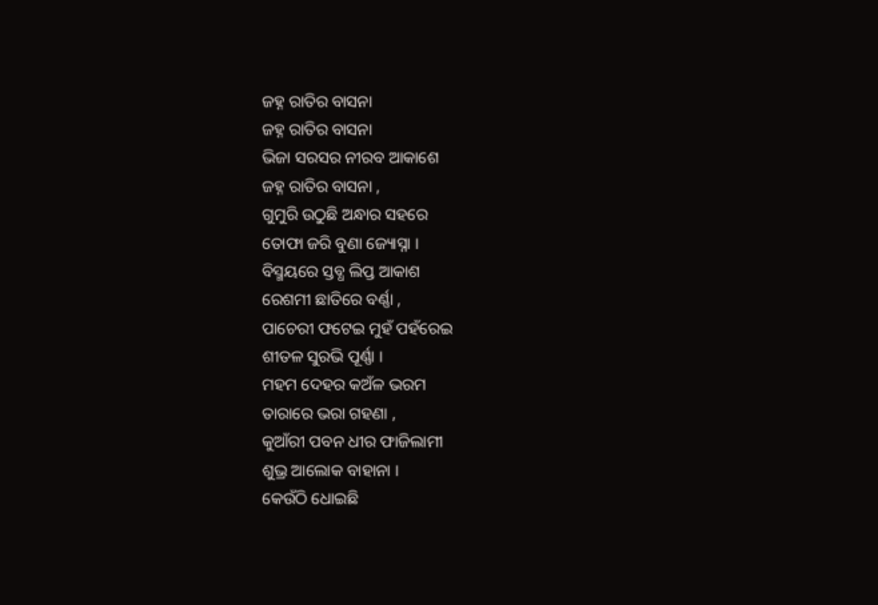ଜହ୍ନ ରାତିର ବାସନା
ଜହ୍ନ ରାତିର ବାସନା
ଭିଜା ସରସର ନୀରବ ଆକାଶେ
ଜହ୍ନ ରାତିର ବାସନା ,
ଗୁମୁରି ଉଠୁଛି ଅନ୍ଧାର ସହରେ
ତୋଫା ଜରି ବୁଣା ଜ୍ୟୋସ୍ନା ।
ବିସ୍ମୟରେ ସ୍ତବ୍ଧ ଲିପ୍ତ ଆକାଶ
ରେଶମୀ ଛାତିରେ ବର୍ଣ୍ଣା ,
ପାଚେରୀ ଫଟେଇ ମୁହଁ ପହଁରେଇ
ଶୀତଳ ସୁରଭି ପୂର୍ଣ୍ଣା ।
ମହମ ଦେହର କଅଁଳ ଭରମ
ତାରାରେ ଭରା ଗହଣା ,
କୁଆଁରୀ ପବନ ଧୀର ଫାଜିଲାମୀ
ଶୁଭ୍ର ଆଲୋକ ବାହାନା ।
କେଉଁଠି ଧୋଇଛି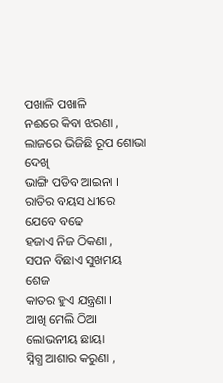ପଖାଳି ପଖାଳି
ନଈରେ କିବା ଝରଣା ,
ଲାଜରେ ଭିଜିଛି ରୂପ ଶୋଭା ଦେଖି
ଭାଙ୍ଗି ପଡିବ ଆଇନା ।
ରାତିର ବୟସ ଧୀରେ ଯେବେ ବଢେ
ହଜାଏ ନିଜ ଠିକଣା ,
ସପନ ବିଛାଏ ସୁଖମୟ ଶେଜ
କାତର ହୁଏ ଯନ୍ତ୍ରଣା ।
ଆଖି ମେଲି ଠିଆ ଲୋଭନୀୟ ଛାୟା
ସ୍ନିଗ୍ଧ ଆଶାର କରୁଣା ,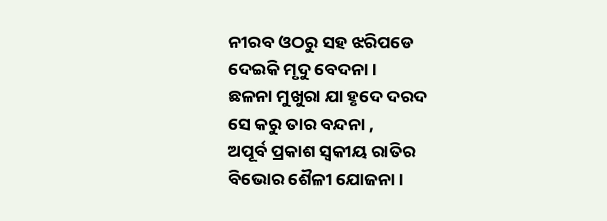ନୀରବ ଓଠରୁ ସହ ଝରିପଡେ
ଦେଇକି ମୃଦୁ ବେଦନା ।
ଛଳନା ମୁଖୁରା ଯା ହୃଦେ ଦରଦ
ସେ କରୁ ତାର ବନ୍ଦନା ,
ଅପୂର୍ବ ପ୍ରକାଶ ସ୍ୱକୀୟ ରାତିର
ବିଭୋର ଶୈଳୀ ଯୋଜନା ।